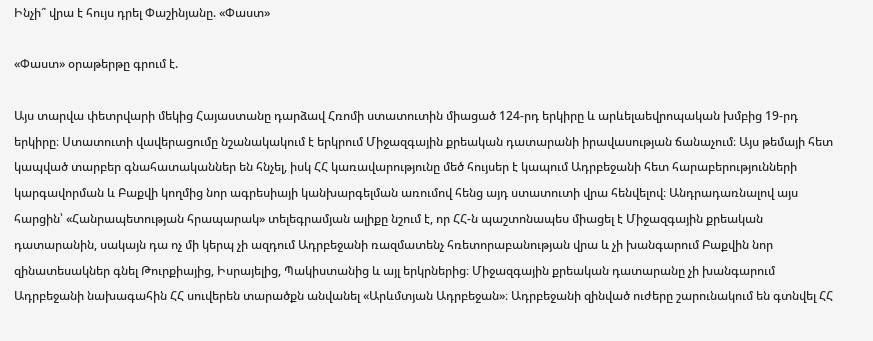Ինչի՞ վրա է հույս դրել Փաշինյանը. «Փաստ»

«Փաստ» օրաթերթը գրում է.

Այս տարվա փետրվարի մեկից Հայաստանը դարձավ Հռոմի ստատուտին միացած 124-րդ երկիրը և արևելաեվրոպական խմբից 19-րդ երկիրը։ Ստատուտի վավերացումը նշանակակում է երկրում Միջազգային քրեական դատարանի իրավասության ճանաչում։ Այս թեմայի հետ կապված տարբեր գնահատականներ են հնչել, իսկ ՀՀ կառավարությունը մեծ հույսեր է կապում Ադրբեջանի հետ հարաբերությունների կարգավորման և Բաքվի կողմից նոր ագրեսիայի կանխարգելման առումով հենց այդ ստատուտի վրա հենվելով։ Անդրադառնալով այս հարցին՝ «Հանրապետության հրապարակ» տելեգրամյան ալիքը նշում է, որ ՀՀ-ն պաշտոնապես միացել է Միջազգային քրեական դատարանին, սակայն դա ոչ մի կերպ չի ազդում Ադրբեջանի ռազմատենչ հռետորաբանության վրա և չի խանգարում Բաքվին նոր զինատեսակներ գնել Թուրքիայից, Իսրայելից, Պակիստանից և այլ երկրներից։ Միջազգային քրեական դատարանը չի խանգարում Ադրբեջանի նախագահին ՀՀ սուվերեն տարածքն անվանել «Արևմտյան Ադրբեջան»։ Ադրբեջանի զինված ուժերը շարունակում են գտնվել ՀՀ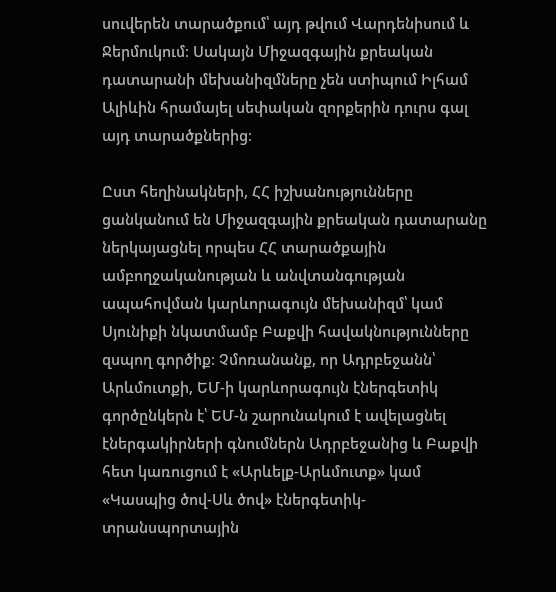սուվերեն տարածքում՝ այդ թվում Վարդենիսում և Ջերմուկում։ Սակայն Միջազգային քրեական դատարանի մեխանիզմները չեն ստիպում Իլհամ Ալիևին հրամայել սեփական զորքերին դուրս գալ այդ տարածքներից։

Ըստ հեղինակների, ՀՀ իշխանությունները ցանկանում են Միջազգային քրեական դատարանը ներկայացնել որպես ՀՀ տարածքային ամբողջականության և անվտանգության ապահովման կարևորագույն մեխանիզմ՝ կամ Սյունիքի նկատմամբ Բաքվի հավակնությունները զսպող գործիք։ Չմոռանանք, որ Ադրբեջանն՝ Արևմուտքի, ԵՄ-ի կարևորագույն էներգետիկ գործընկերն է՝ ԵՄ-ն շարունակում է ավելացնել էներգակիրների գնումներն Ադրբեջանից և Բաքվի հետ կառուցում է «Արևելք-Արևմուտք» կամ «Կասպից ծով-Սև ծով» էներգետիկ-տրանսպորտային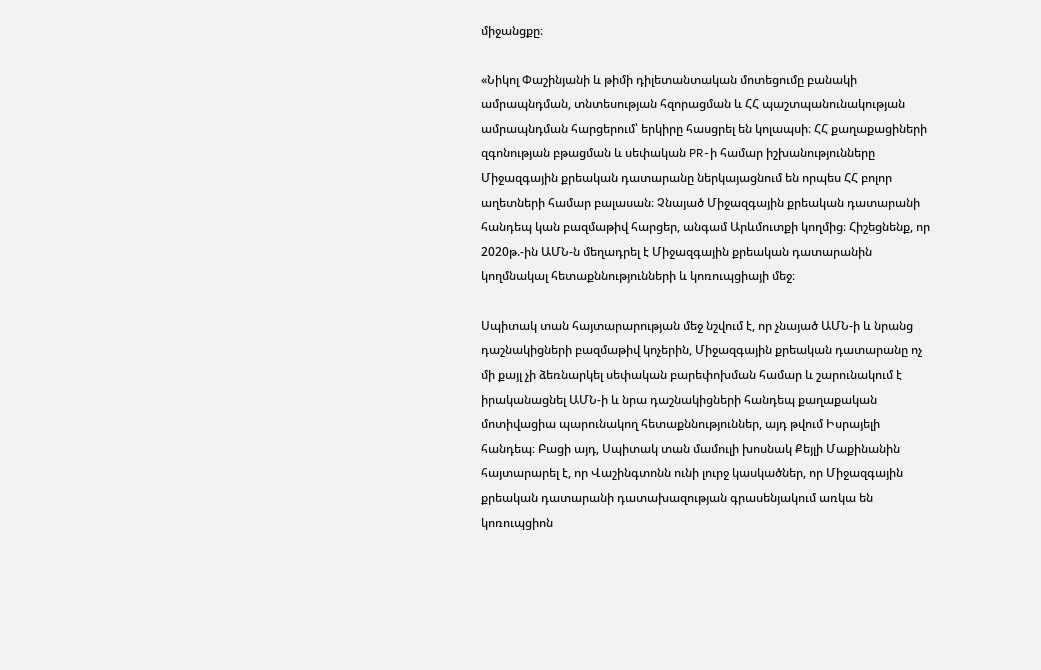միջանցքը։

«Նիկոլ Փաշինյանի և թիմի դիլետանտական մոտեցումը բանակի ամրապնդման, տնտեսության հզորացման և ՀՀ պաշտպանունակության ամրապնդման հարցերում՝ երկիրը հասցրել են կոլապսի։ ՀՀ քաղաքացիների զգոնության բթացման և սեփական PR-ի համար իշխանությունները Միջազգային քրեական դատարանը ներկայացնում են որպես ՀՀ բոլոր աղետների համար բալասան։ Չնայած Միջազգային քրեական դատարանի հանդեպ կան բազմաթիվ հարցեր, անգամ Արևմուտքի կողմից։ Հիշեցնենք, որ 2020թ.-ին ԱՄՆ-ն մեղադրել է Միջազգային քրեական դատարանին կողմնակալ հետաքննությունների և կոռուպցիայի մեջ։

Սպիտակ տան հայտարարության մեջ նշվում է, որ չնայած ԱՄՆ-ի և նրանց դաշնակիցների բազմաթիվ կոչերին, Միջազգային քրեական դատարանը ոչ մի քայլ չի ձեռնարկել սեփական բարեփոխման համար և շարունակում է իրականացնել ԱՄՆ-ի և նրա դաշնակիցների հանդեպ քաղաքական մոտիվացիա պարունակող հետաքննություններ, այդ թվում Իսրայելի հանդեպ։ Բացի այդ, Սպիտակ տան մամուլի խոսնակ Քեյլի Մաքինանին հայտարարել է, որ Վաշինգտոնն ունի լուրջ կասկածներ, որ Միջազգային քրեական դատարանի դատախազության գրասենյակում առկա են կոռուպցիոն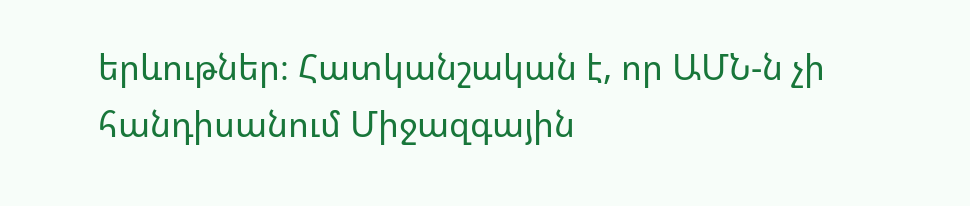երևութներ։ Հատկանշական է, որ ԱՄՆ-ն չի հանդիսանում Միջազգային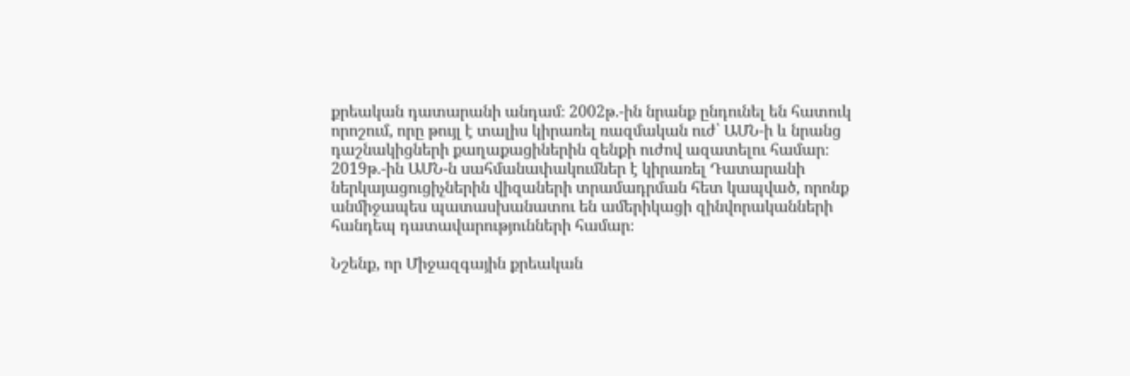քրեական դատարանի անդամ։ 2002թ.-ին նրանք ընդունել են հատուկ որոշում, որը թույլ է տալիս կիրառել ռազմական ուժ՝ ԱՄՆ-ի և նրանց դաշնակիցների քաղաքացիներին զենքի ուժով ազատելու համար։ 2019թ.-ին ԱՄՆ-ն սահմանափակումներ է կիրառել Դատարանի ներկայացուցիչներին վիզաների տրամադրման հետ կապված, որոնք անմիջապես պատասխանատու են ամերիկացի զինվորականների հանդեպ դատավարությունների համար։

Նշենք, որ Միջազգային քրեական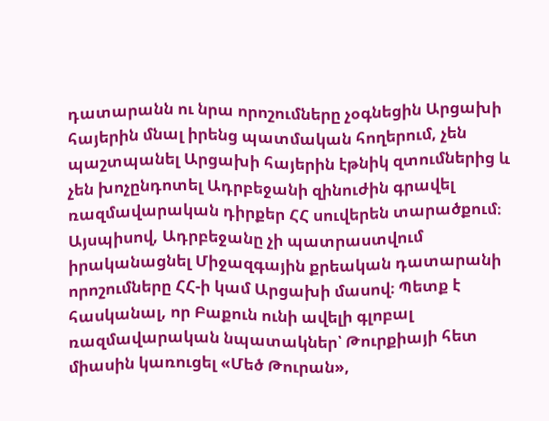դատարանն ու նրա որոշումները չօգնեցին Արցախի հայերին մնալ իրենց պատմական հողերում, չեն պաշտպանել Արցախի հայերին էթնիկ զտումներից և չեն խոչընդոտել Ադրբեջանի զինուժին գրավել ռազմավարական դիրքեր ՀՀ սուվերեն տարածքում։ Այսպիսով, Ադրբեջանը չի պատրաստվում իրականացնել Միջազգային քրեական դատարանի որոշումները ՀՀ-ի կամ Արցախի մասով։ Պետք է հասկանալ, որ Բաքուն ունի ավելի գլոբալ ռազմավարական նպատակներ՝ Թուրքիայի հետ միասին կառուցել «Մեծ Թուրան»,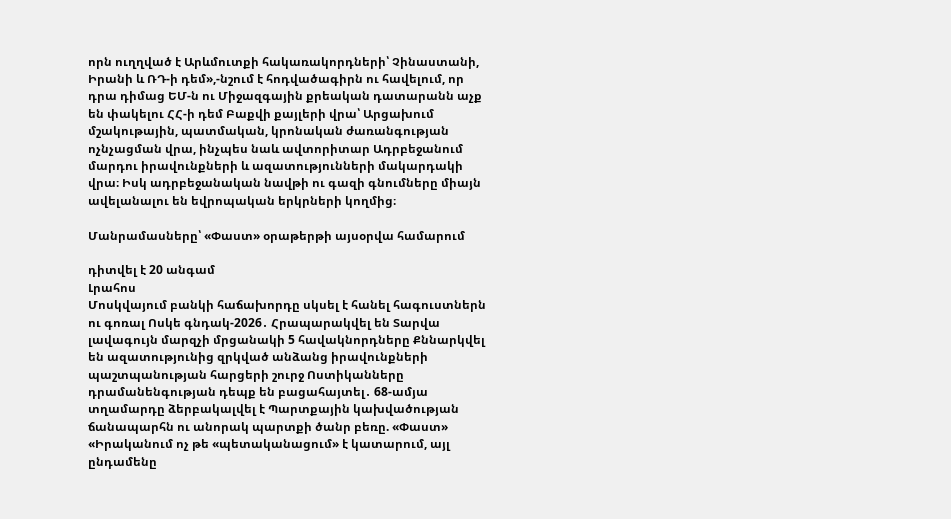որն ուղղված է Արևմուտքի հակառակորդների՝ Չինաստանի, Իրանի և ՌԴ-ի դեմ»,-նշում է հոդվածագիրն ու հավելում, որ դրա դիմաց ԵՄ-ն ու Միջազգային քրեական դատարանն աչք են փակելու ՀՀ-ի դեմ Բաքվի քայլերի վրա՝ Արցախում մշակութային, պատմական, կրոնական ժառանգության ոչնչացման վրա, ինչպես նաև ավտորիտար Ադրբեջանում մարդու իրավունքների և ազատությունների մակարդակի վրա։ Իսկ ադրբեջանական նավթի ու գազի գնումները միայն ավելանալու են եվրոպական երկրների կողմից։

Մանրամասները՝ «Փաստ» օրաթերթի այսօրվա համարում

դիտվել է 20 անգամ
Լրահոս
Մոսկվայում բանկի հաճախորդը սկսել է հանել հագուստներն ու գոռալ Ոսկե գնդակ-2026․ Հրապարակվել են Տարվա լավագույն մարզչի մրցանակի 5 հավակնորդները Քննարկվել են ազատությունից զրկված անձանց իրավունքների պաշտպանության հարցերի շուրջ Ոստիկանները դրամանենգության դեպք են բացահայտել․ 68-ամյա տղամարդը ձերբակալվել է Պարտքային կախվածության ճանապարհն ու անորակ պարտքի ծանր բեռը. «Փաստ» «Իրականում ոչ թե «պետականացում» է կատարում, այլ ընդամենը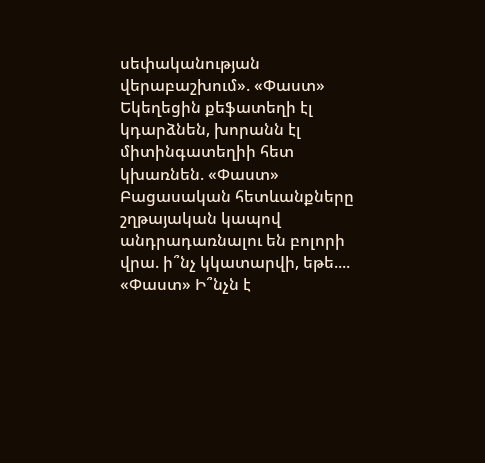սեփականության վերաբաշխում». «Փաստ» Եկեղեցին քեֆատեղի էլ կդարձնեն, խորանն էլ միտինգատեղիի հետ կխառնեն. «Փաստ» Բացասական հետևանքները շղթայական կապով անդրադառնալու են բոլորի վրա. ի՞նչ կկատարվի, եթե.... «Փաստ» Ի՞նչն է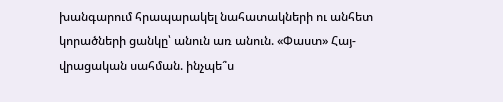խանգարում հրապարակել նահատակների ու անհետ կորածների ցանկը՝ անուն առ անուն. «Փաստ» Հայ-վրացական սահման. ինչպե՞ս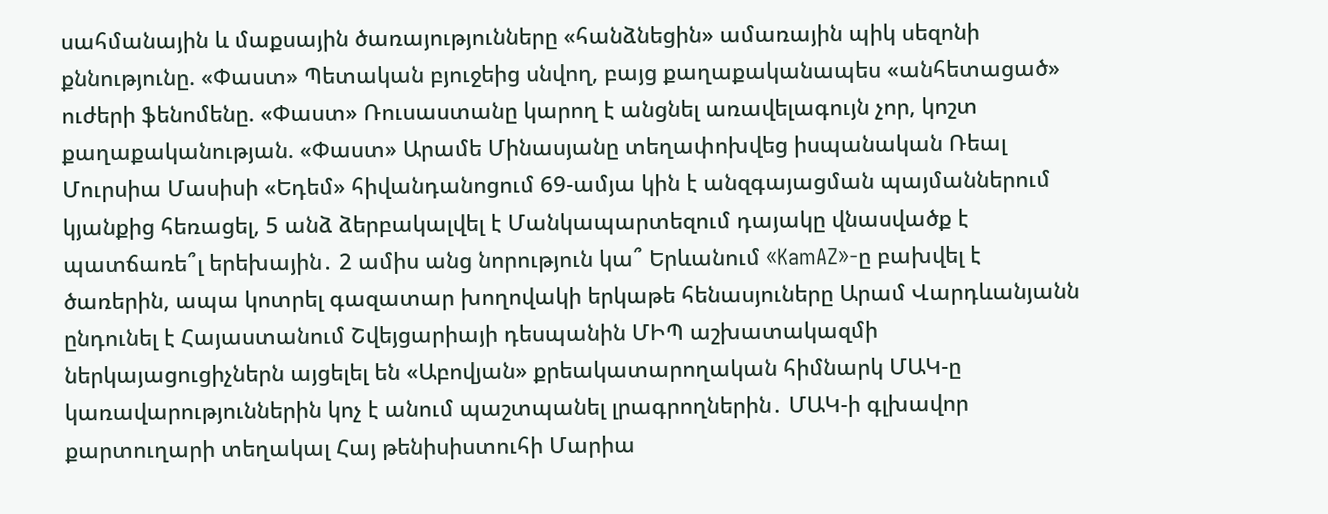սահմանային և մաքսային ծառայությունները «հանձնեցին» ամառային պիկ սեզոնի քննությունը. «Փաստ» Պետական բյուջեից սնվող, բայց քաղաքականապես «անհետացած» ուժերի ֆենոմենը. «Փաստ» Ռուսաստանը կարող է անցնել առավելագույն չոր, կոշտ քաղաքականության. «Փաստ» Արամե Մինասյանը տեղափոխվեց իսպանական Ռեալ Մուրսիա Մասիսի «Եդեմ» հիվանդանոցում 69-ամյա կին է անզգայացման պայմաններում կյանքից հեռացել, 5 անձ ձերբակալվել է Մանկապարտեզում դայակը վնասվածք է պատճառե՞լ երեխային․ 2 ամիս անց նորություն կա՞ Երևանում «KamAZ»-ը բախվել է ծառերին, ապա կոտրել գազատար խողովակի երկաթե հենասյուները Արամ Վարդևանյանն ընդունել է Հայաստանում Շվեյցարիայի դեսպանին ՄԻՊ աշխատակազմի ներկայացուցիչներն այցելել են «Աբովյան» քրեակատարողական հիմնարկ ՄԱԿ-ը կառավարություններին կոչ է անում պաշտպանել լրագրողներին․ ՄԱԿ-ի գլխավոր քարտուղարի տեղակալ Հայ թենիսիստուհի Մարիա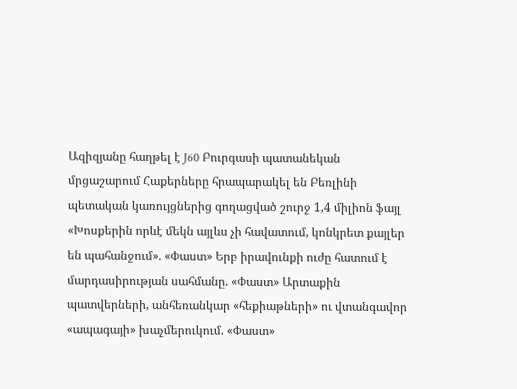Ազիզյանը հաղթել է J60 Բուրգասի պատանեկան մրցաշարում Հաքերները հրապարակել են Բեռլինի պետական կառույցներից գողացված շուրջ 1,4 միլիոն ֆայլ «Խոսքերին որևէ մեկն այլևս չի հավատում, կոնկրետ քայլեր են պահանջում». «Փաստ» Երբ իրավունքի ուժը հատում է մարդասիրության սահմանը. «Փաստ» Արտաքին պատվերների, անհեռանկար «հեքիաթների» ու վտանգավոր «ապագայի» խաչմերուկում. «Փաստ»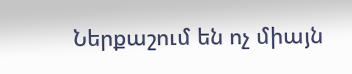Ներքաշում են ոչ միայն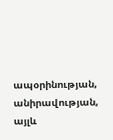ապօրինության, անիրավության, այլև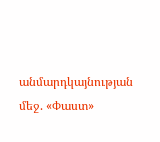անմարդկայնության մեջ. «Փաստ»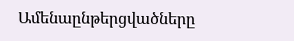Ամենաընթերցվածները